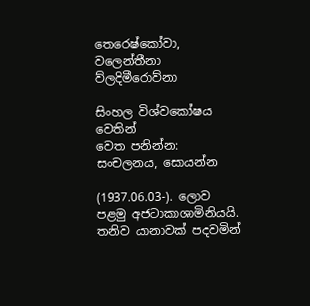තෙරෙෂ්කෝවා, වලෙන්තීනා ව්ලදිමීරොව්නා

සිංහල විශ්වකෝෂය වෙතින්
වෙත පනින්න: සංචලනය, සොයන්න

(1937.06.03-). ලොව පළමු අජටාකාශාමිනියයි. තනිව යානාවක් පදවමින්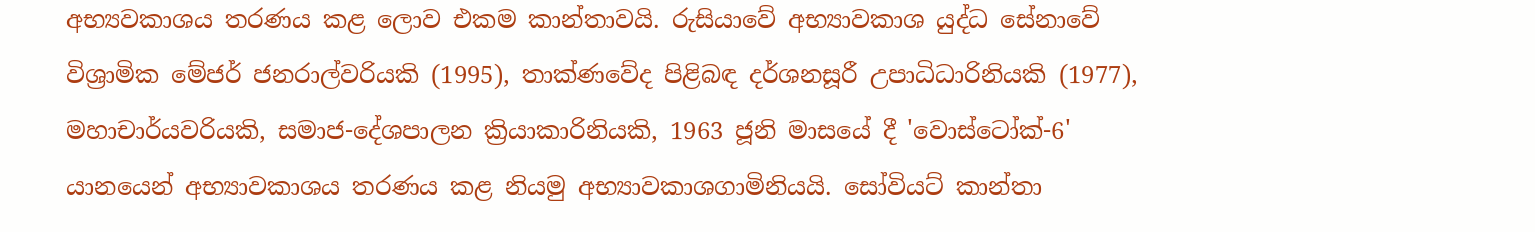අභ්‍යවකාශය තරණය කළ ලොව එකම කාන්තාවයි. රුසියාවේ අභ්‍යාවකාශ යුද්ධ සේනාවේ විශ්‍රාමික මේජර් ජනරාල්වරියකි (1995), තාක්ණවේද පිළිබඳ දර්ශනසූරී උපාධිධාරිනියකි (1977), මහාචාර්යවරියකි, සමාජ-දේශපාලන ක්‍රියාකාරිනියකි, 1963 ජූනි මාසයේ දී 'වොස්ටෝක්-6' යානයෙන් අභ්‍යාවකාශය තරණය කළ නියමු අභ්‍යාවකාශගාමිනියයි. සෝවියට් කාන්තා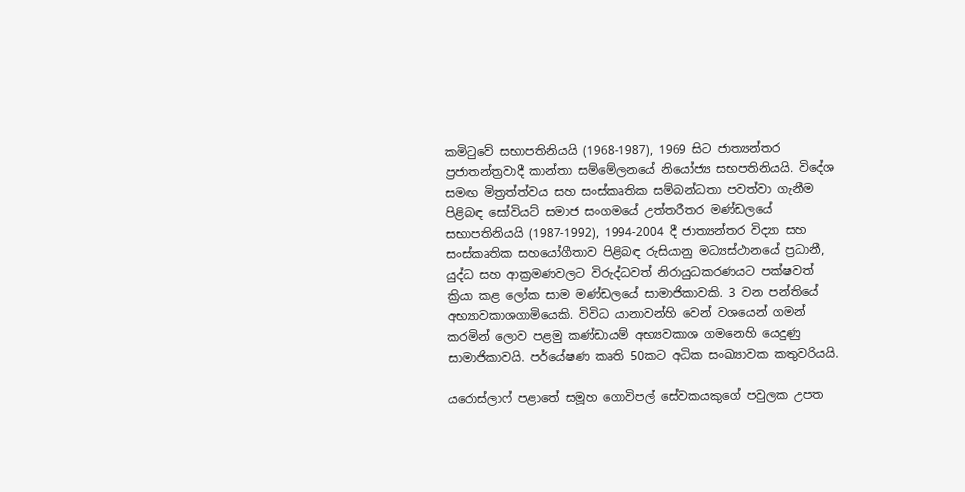කමිටුවේ සභාපතිනියයි (1968-1987), 1969 සිට ජාත්‍යන්තර ප්‍රජාතන්ත්‍රවාදී කාන්තා සම්මේලනයේ නියෝජ්‍ය සභපතිනියයි. විදේශ සමඟ මිත්‍රත්ත්වය සහ සංස්කෘතික සම්බන්ධතා පවත්වා ගැනීම පිළිබඳ සෝවියට් සමාජ සංගමයේ උත්තරීතර මණ්ඩලයේ සභාපතිනියයි (1987-1992), 1994-2004 දී ජාත්‍යන්තර විද්‍යා සහ සංස්කෘතික සහයෝගීතාව පිළිබඳ රුසියානු මධ්‍යස්ථානයේ ප්‍රධානී, යුද්ධ සහ ආක්‍රමණවලට විරුද්ධවත් නිරායුධකරණයට පක්ෂවත් ක්‍රියා කළ ලෝක සාම මණ්ඩලයේ සාමාජිකාවකි. 3 වන පන්තියේ අභ්‍යාවකාශගාමියෙකි. විවිධ යානාවන්හි වෙන් වශයෙන් ගමන් කරමින් ලොව පළමු කණ්ඩායම් අභ්‍යවකාශ ගමනෙහි යෙදුණු සාමාජිකාවයි. පර්යේෂණ කෘති 50කට අධික සංඛ්‍යාවක කතුවරියයි.

යරොස්ලාෆ් පළාතේ සමූහ ගොවිපල් සේවකයකුගේ පවුලක උපත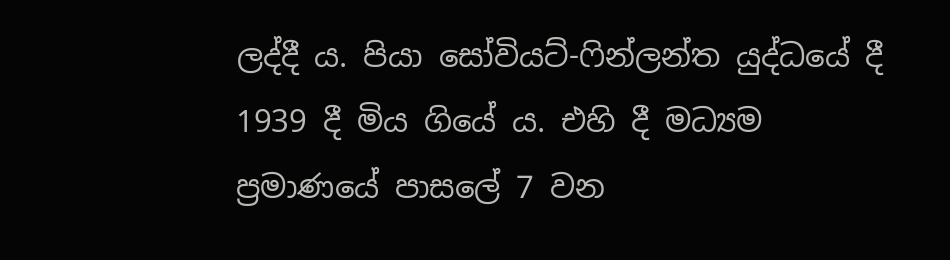ලද්දී ය. පියා සෝවියට්-ෆින්ලන්ත යුද්ධයේ දී 1939 දී මිය ගියේ ය. එහි දී මධ්‍යම ප්‍රමාණයේ පාසලේ 7 වන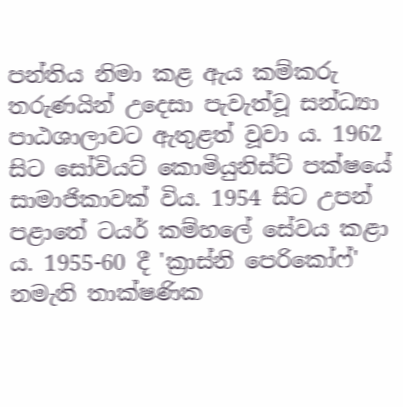පන්තිය නිමා කළ ඇය කම්කරු තරුණයින් උදෙසා පැවැත්වූ සන්ධ්‍යා පාඨශාලාවට ඇතුළත් වූවා ය. 1962 සිට සෝවියට් කොමියුනිස්ට් පක්ෂයේ සාමාජිකාවක් විය. 1954 සිට උපන් පළාතේ ටයර් කම්හලේ සේවය කළා ය. 1955-60 දී 'ක්‍රාස්නි පෙරිකෝෆ්' නමැති තාක්ෂණික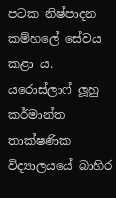පටක නිෂ්පාදන කම්හලේ සේවය කළා ය. යරොස්ලාෆ් ලූහු කර්මාන්ත තාක්ෂණික විද්‍යාලයයේ බාහිර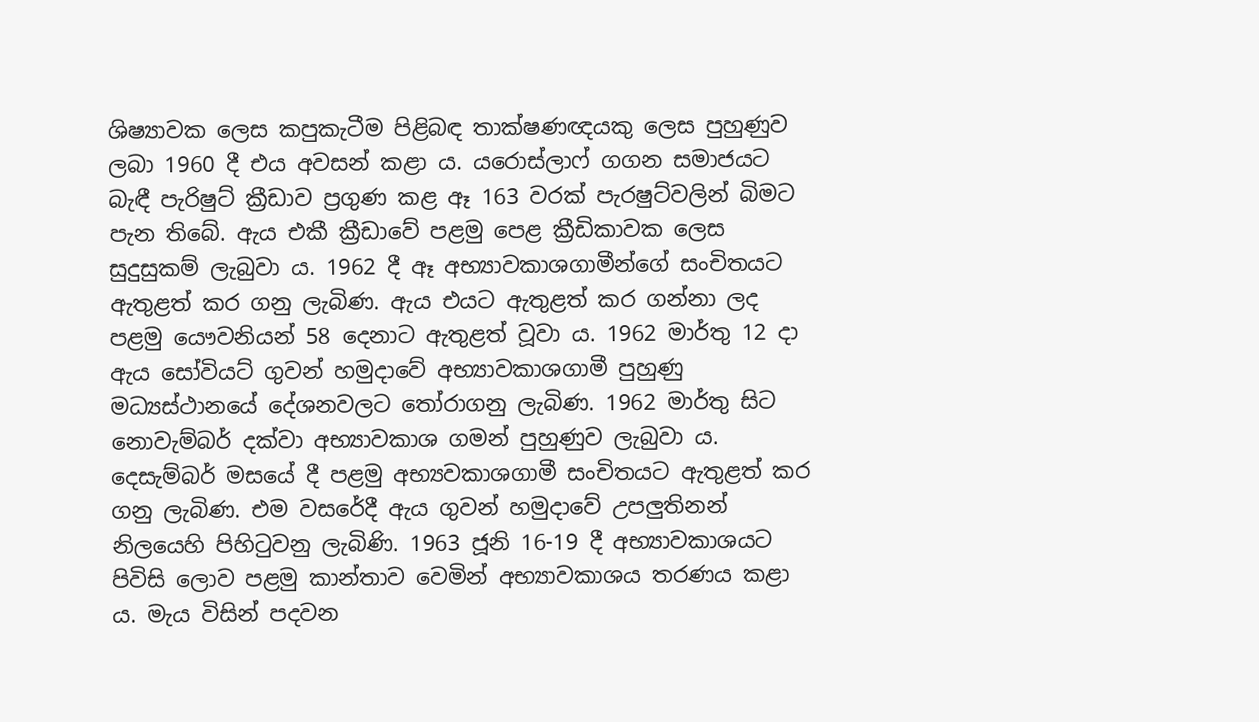ශිෂ්‍යාවක ලෙස කපුකැටීම පිළිබඳ තාක්ෂණඥයකු ලෙස පුහුණුව ලබා 1960 දී එය අවසන් කළා ය. යරොස්ලාෆ් ගගන සමාජයට බැඳී පැරිෂුට් ක්‍රීඩාව ප්‍රගුණ කළ ඈ 163 වරක් පැරෂුට්වලින් බිමට පැන තිබේ. ඇය එකී ක්‍රීඩාවේ පළමු පෙළ ක්‍රීඩිකාවක ලෙස සුදුසුකම් ලැබුවා ය. 1962 දී ඈ අභ්‍යාවකාශගාමීන්ගේ සංචිතයට ඇතුළත් කර ගනු ලැබිණ. ඇය එයට ඇතුළත් කර ගන්නා ලද පළමු යෞවනියන් 58 දෙනාට ඇතුළත් වූවා ය. 1962 මාර්තු 12 දා ඇය සෝවියට් ගුවන් හමුදාවේ අභ්‍යාවකාශගාමී පුහුණු මධ්‍යස්ථානයේ දේශනවලට තෝරාගනු ලැබිණ. 1962 මාර්තු සිට නොවැම්බර් දක්වා අභ්‍යාවකාශ ගමන් පුහුණුව ලැබුවා ය. දෙසැම්බර් මසයේ දී පළමු අභ්‍යවකාශගාමී සංචිතයට ඇතුළත් කර ගනු ලැබිණ. එම වසරේදී ඇය ගුවන් හමුදාවේ උපලුතිනන් නිලයෙහි පිහිටුවනු ලැබිණි. 1963 ජූනි 16-19 දී අභ්‍යාවකාශයට පිවිසි ලොව පළමු කාන්තාව වෙමින් අභ්‍යාවකාශය තරණය කළා ය. මැය විසින් පදවන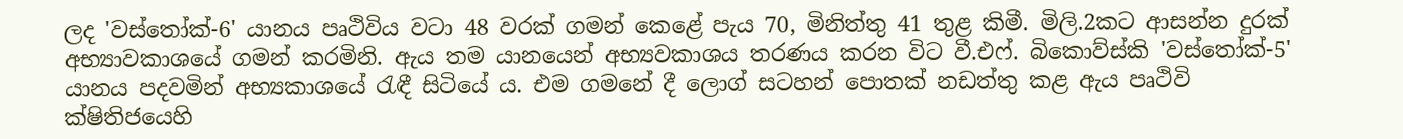ලද 'වස්තෝක්-6' යානය පෘථිවිය වටා 48 වරක් ගමන් කෙළේ පැය 70, මිනිත්තු 41 තුළ කිමී. මිලි.2කට ආසන්න දුරක් අභ්‍යාවකාශයේ ගමන් කරමිනි. ඇය තම යානයෙන් අභ්‍යවකාශය තරණය කරන විට වී.එෆ්. බිකොව්ස්කි 'වස්තෝක්-5' යානය පදවමින් අභ්‍යකාශයේ රැඳී සිටියේ ය. එම ගමනේ දී ලොග් සටහන් පොතක් නඩත්තු කළ ඇය පෘථිවි ක්ෂිතිජයෙහි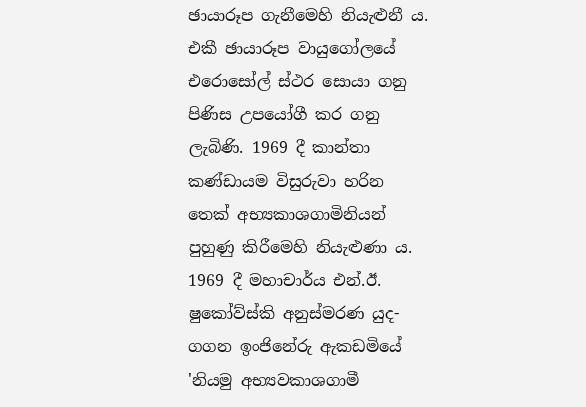ඡායාරූප ගැනීමෙහි නියැළුනී ය. එකී ඡායාරූප වායුගෝලයේ එරොසෝල් ස්ථර සොයා ගනු පිණිස උපයෝගී කර ගනු ලැබිණි. 1969 දී කාන්තා කණ්ඩායම විසුරුවා හරින තෙක් අභ්‍යකාශගාමිනියන් පුහුණු කිරීමෙහි නියැළුණා ය. 1969 දී මහාචාර්ය එන්.ඊ. ෂුකෝව්ස්කි අනුස්මරණ යුද-ගගන ඉංජිනේරු ඇකඩමියේ 'නියමු අභ්‍යවකාශගාමී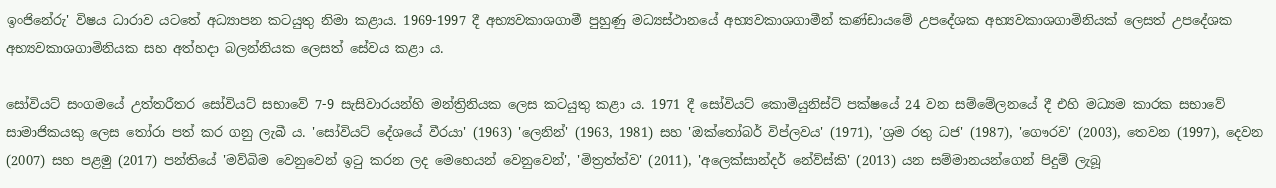ඉංජිනේරු' විෂය ධාරාව යටතේ අධ්‍යාපන කටයුතු නිමා කළාය. 1969-1997 දී අභ්‍යවකාශගාමී පුහුණු මධ්‍යස්ථානයේ අභ්‍යවකාශගාමීන් කණ්ඩායමේ උපදේශක අභ්‍යවකාශගාමිනියක් ලෙසත් උපදේශක අභ්‍යවකාශගාමිනියක සහ අත්හදා බලන්නියක ලෙසත් සේවය කළා ය.

සෝවියට් සංගමයේ උත්තරීතර සෝවියට් සභාවේ 7-9 සැසිවාරයන්හි මන්ත්‍රිනියක ලෙස කටයුතු කළා ය. 1971 දී සෝවියට් කොමියුනිස්ට් පක්ෂයේ 24 වන සම්මේලනයේ දී එහි මධ්‍යම කාරක සභාවේ සාමාජිකයකු ලෙස තෝරා පත් කර ගනු ලැබී ය. 'සෝවියට් දේශයේ වීරයා' (1963) 'ලෙනින්' (1963, 1981) සහ 'ඔක්තෝබර් විප්ලවය' (1971), 'ශ්‍රම රතු ධජ' (1987), 'ගෞරව' (2003), තෙවන (1997), දෙවන (2007) සහ පළමු (2017) පන්තියේ 'මව්බිම වෙනුවෙන් ඉටු කරන ලද මෙහෙයන් වෙනුවෙන්', 'මිත්‍රත්ත්ව' (2011), 'අලෙක්සාන්දර් නේව්ස්කි' (2013) යන සම්මානයන්ගෙන් පිදුම් ලැබූ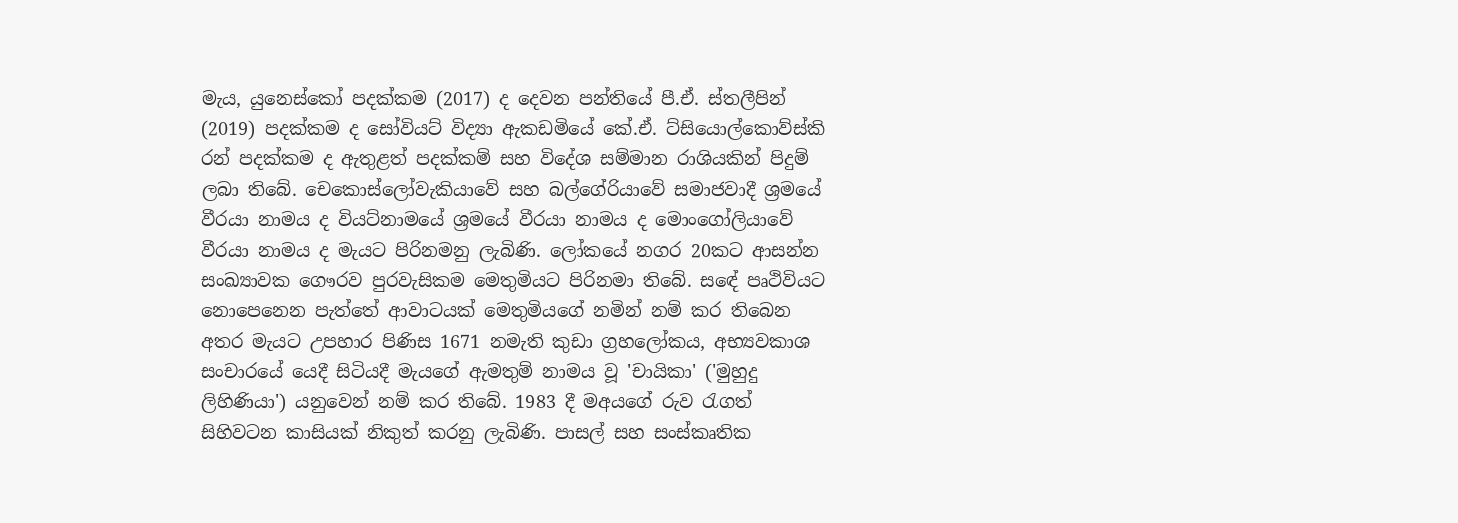මැය, යුනෙස්කෝ පදක්කම (2017) ද දෙවන පන්තියේ පී.ඒ. ස්තලීපින් (2019) පදක්කම ද සෝවියට් විද්‍යා ඇකඩමියේ කේ.ඒ. ට්සියොල්කොව්ස්කි රන් පදක්කම ද ඇතුළත් පදක්කම් සහ විදේශ සම්මාන රාශියකින් පිදුම් ලබා තිබේ. චෙකොස්ලෝවැකියාවේ සහ බල්ගේරියාවේ සමාජවාදී ශ්‍රමයේ වීරයා නාමය ද වියට්නාමයේ ශ්‍රමයේ වීරයා නාමය ද මොංගෝලියාවේ වීරයා නාමය ද මැයට පිරිනමනු ලැබිණි. ලෝකයේ නගර 20කට ආසන්න සංඛ්‍යාවක ගෞරව පුරවැසිකම මෙතුමියට පිරිනමා තිබේ. සඳේ පෘථිවියට නොපෙනෙන පැත්තේ ආවාටයක් මෙතුමියගේ නමින් නම් කර තිබෙන අතර මැයට උපහාර පිණිස 1671 නමැති කුඩා ග්‍රහලෝකය, අභ්‍යවකාශ සංචාරයේ යෙදී සිටියදී මැයගේ ඇමතුම් නාමය වූ 'චායිකා' ('මුහුදු ලිහිණියා') යනුවෙන් නම් කර තිබේ. 1983 දී මඅයගේ රුව රැගත් සිහිවටන කාසියක් නිකුත් කරනු ලැබිණි. පාසල් සහ සංස්කෘතික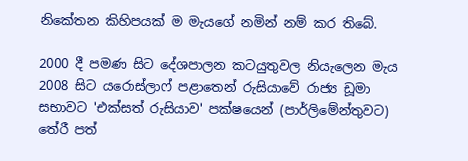නිකේතන කිහිපයක් ම මැයගේ නමින් නම් කර තිබේ.

2000 දී පමණ සිට දේශපාලන කටයුතුවල නියැලෙන මැය 2008 සිට යරොස්ලාෆ් පළාතෙන් රුසියාවේ රාජ්‍ය ඩූමා සභාවට 'එක්සත් රුසියාව' පක්ෂයෙන් (පාර්ලිමේන්තුවට) තේරී පත්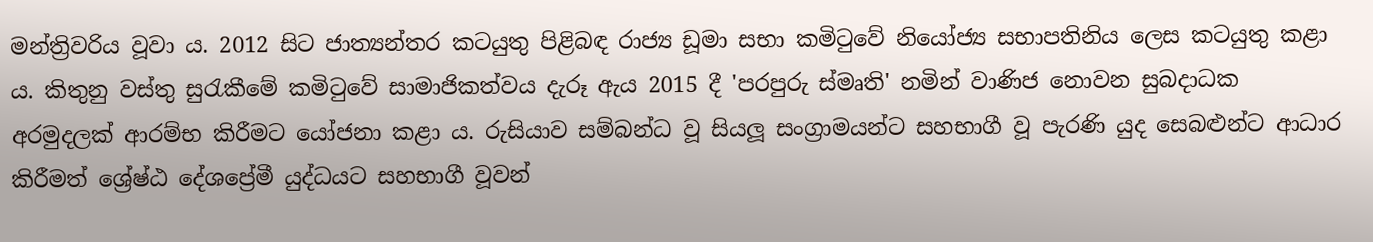මන්ත්‍රිවරිය වූවා ය. 2012 සිට ජාත්‍යන්තර කටයුතු පිළිබඳ රාජ්‍ය ඩූමා සභා කමිටුවේ නියෝජ්‍ය සභාපතිනිය ලෙස කටයුතු කළා ය. කිතුනු වස්තු සුරැකීමේ කමිටුවේ සාමාජිකත්වය දැරූ ඇය 2015 දී 'පරපුරු ස්මෘති' නමින් වාණිජ නොවන සුබදාධක අරමුදලක් ආරම්භ කිරීමට යෝජනා කළා ය. රුසියාව සම්බන්ධ වූ සියලූ සංග්‍රාමයන්ට සහභාගී වූ පැරණි යුද සෙබළුන්ට ආධාර කිරීමත් ශ්‍රේෂ්ඨ දේශප්‍රේමී යුද්ධයට සහභාගී වූවන්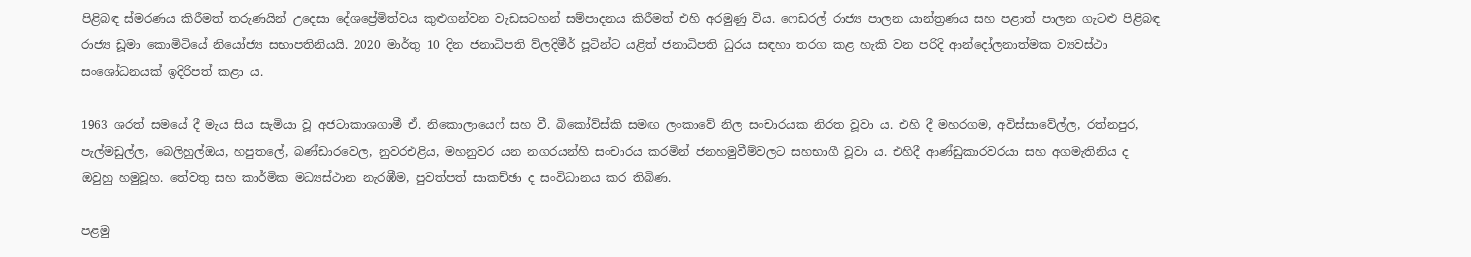පිළිබඳ ස්මරණය කිරීමත් තරුණයින් උදෙසා දේශප්‍රේමිත්වය කුළුගන්වන වැඩසටහන් සම්පාදනය කිරීමත් එහි අරමුණු විය. ෆෙඩරල් රාජ්‍ය පාලන යාන්ත්‍රණය සහ පළාත් පාලන ගැටළු පිළිබඳ රාජ්‍ය ඩූමා කොමිටියේ නියෝජ්‍ය සභාපතිනියයි. 2020 මාර්තු 10 දින ජනාධිපති ව්ලදිමීර් පූටින්ට යළිත් ජනාධිපති ධුරය සඳහා තරග කළ හැකි වන පරිදි ආන්දෝලනාත්මක ව්‍යවස්ථා සංශෝධනයක් ඉදිරිපත් කළා ය.

1963 ශරත් සමයේ දී මැය සිය සැමියා වූ අජටාකාශගාමී ඒ. නිකොලායෙෆ් සහ වී. බිකෝව්ස්කි සමඟ ලංකාවේ නිල සංචාරයක නිරත වූවා ය. එහි දී මහරගම, අවිස්සාවේල්ල, රත්නපුර, පැල්මඩුල්ල, බෙලිහුල්ඔය, හපුතලේ, බණ්ඩාරවෙල, නුවරඑළිය, මහනුවර යන නගරයන්හි සංචාරය කරමින් ජනහමුවීම්වලට සහභාගී වූවා ය. එහිදී ආණ්ඩුකාරවරයා සහ අගමැතිනිය ද ඔවුහු හමුවූහ. තේවතු සහ කාර්මික මධ්‍යස්ථාන නැරඹීම, පුවත්පත් සාකච්ඡා ද සංවිධානය කර තිබිණ.

පළමු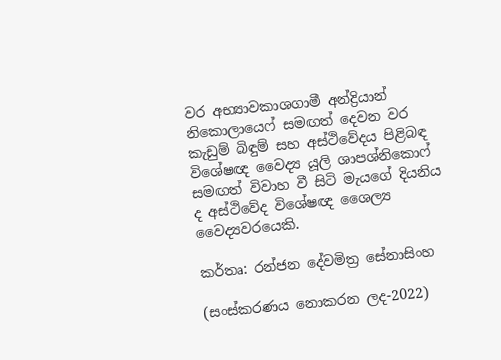වර අභ්‍යාවකාශගාමී අන්ද්‍රියාන් නිකොලායෙෆ් සමඟත් දෙවන වර කැඩුම් බිඳුම් සහ අස්ථිවේදය පිළිබඳ විශේෂඥ වෛද්‍ය යූලි ශාපශ්නිකොෆ් සමඟත් විවාහ වී සිටි මැයගේ දියනිය ද අස්ථිවේද විශේෂඥ ශෛල්‍ය වෛද්‍යවරයෙකි.

කර්තෘ: රන්ජන දේවමිත්‍ර සේනාසිංහ

(සංස්කරණය නොකරන ලද-2022)